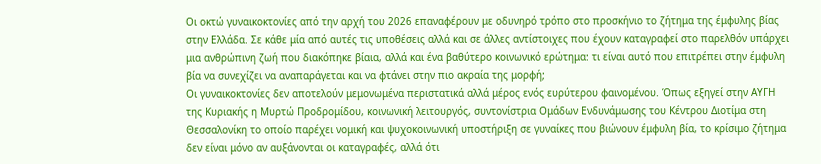Οι οκτώ γυναικοκτονίες από την αρχή του 2026 επαναφέρουν με οδυνηρό τρόπο στο προσκήνιο το ζήτημα της έμφυλης βίας στην Ελλάδα. Σε κάθε μία από αυτές τις υποθέσεις αλλά και σε άλλες αντίστοιχες που έχουν καταγραφεί στο παρελθόν υπάρχει μια ανθρώπινη ζωή που διακόπηκε βίαια, αλλά και ένα βαθύτερο κοινωνικό ερώτημα: τι είναι αυτό που επιτρέπει στην έμφυλη βία να συνεχίζει να αναπαράγεται και να φτάνει στην πιο ακραία της μορφή;
Οι γυναικοκτονίες δεν αποτελούν μεμονωμένα περιστατικά αλλά μέρος ενός ευρύτερου φαινομένου. Όπως εξηγεί στην ΑΥΓΗ της Κυριακής η Μυρτώ Προδρομίδου, κοινωνική λειτουργός, συντονίστρια Ομάδων Ενδυνάμωσης του Κέντρου Διοτίμα στη Θεσσαλονίκη το οποίο παρέχει νομική και ψυχοκοινωνική υποστήριξη σε γυναίκες που βιώνουν έμφυλη βία, το κρίσιμο ζήτημα δεν είναι μόνο αν αυξάνονται οι καταγραφές, αλλά ότι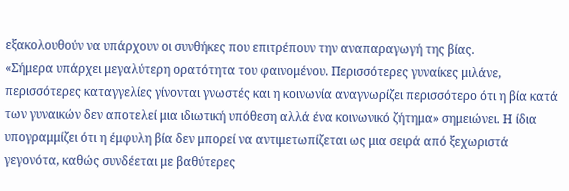εξακολουθούν να υπάρχουν οι συνθήκες που επιτρέπουν την αναπαραγωγή της βίας.
«Σήμερα υπάρχει μεγαλύτερη ορατότητα του φαινομένου. Περισσότερες γυναίκες μιλάνε, περισσότερες καταγγελίες γίνονται γνωστές και η κοινωνία αναγνωρίζει περισσότερο ότι η βία κατά των γυναικών δεν αποτελεί μια ιδιωτική υπόθεση αλλά ένα κοινωνικό ζήτημα» σημειώνει. Η ίδια υπογραμμίζει ότι η έμφυλη βία δεν μπορεί να αντιμετωπίζεται ως μια σειρά από ξεχωριστά γεγονότα, καθώς συνδέεται με βαθύτερες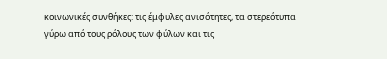κοινωνικές συνθήκες: τις έμφυλες ανισότητες, τα στερεότυπα γύρω από τους ρόλους των φύλων και τις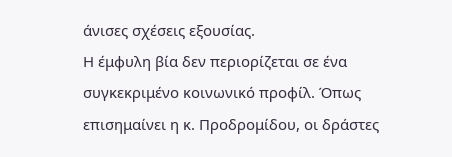άνισες σχέσεις εξουσίας.
Η έμφυλη βία δεν περιορίζεται σε ένα συγκεκριμένο κοινωνικό προφίλ. Όπως επισημαίνει η κ. Προδρομίδου, οι δράστες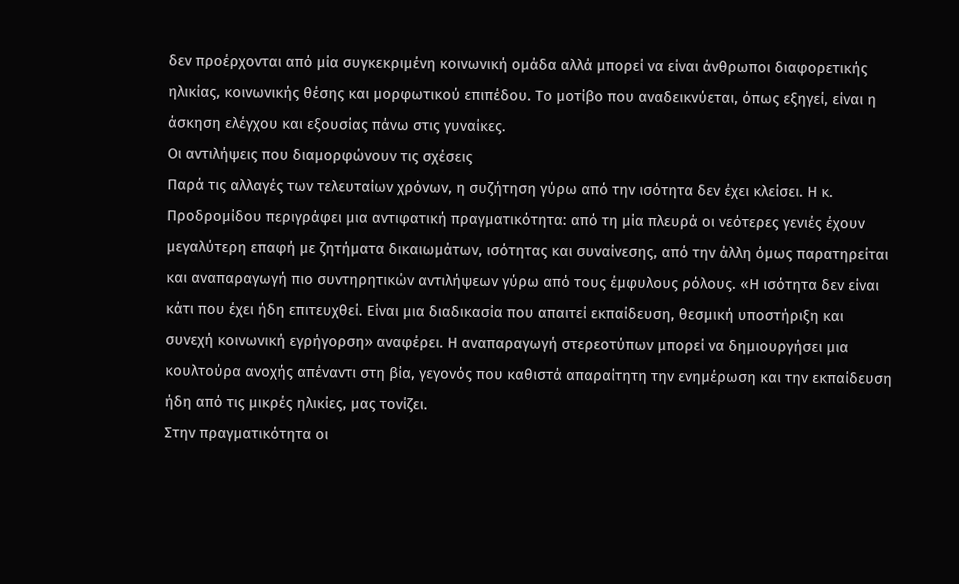δεν προέρχονται από μία συγκεκριμένη κοινωνική ομάδα αλλά μπορεί να είναι άνθρωποι διαφορετικής ηλικίας, κοινωνικής θέσης και μορφωτικού επιπέδου. Το μοτίβο που αναδεικνύεται, όπως εξηγεί, είναι η άσκηση ελέγχου και εξουσίας πάνω στις γυναίκες.
Οι αντιλήψεις που διαμορφώνουν τις σχέσεις
Παρά τις αλλαγές των τελευταίων χρόνων, η συζήτηση γύρω από την ισότητα δεν έχει κλείσει. Η κ. Προδρομίδου περιγράφει μια αντιφατική πραγματικότητα: από τη μία πλευρά οι νεότερες γενιές έχουν μεγαλύτερη επαφή με ζητήματα δικαιωμάτων, ισότητας και συναίνεσης, από την άλλη όμως παρατηρείται και αναπαραγωγή πιο συντηρητικών αντιλήψεων γύρω από τους έμφυλους ρόλους. «Η ισότητα δεν είναι κάτι που έχει ήδη επιτευχθεί. Είναι μια διαδικασία που απαιτεί εκπαίδευση, θεσμική υποστήριξη και συνεχή κοινωνική εγρήγορση» αναφέρει. Η αναπαραγωγή στερεοτύπων μπορεί να δημιουργήσει μια κουλτούρα ανοχής απέναντι στη βία, γεγονός που καθιστά απαραίτητη την ενημέρωση και την εκπαίδευση ήδη από τις μικρές ηλικίες, μας τονίζει.
Στην πραγματικότητα οι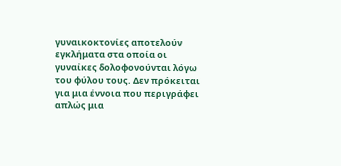γυναικοκτονίες αποτελούν εγκλήματα στα οποία οι γυναίκες δολοφονούνται λόγω του φύλου τους. Δεν πρόκειται για μια έννοια που περιγράφει απλώς μια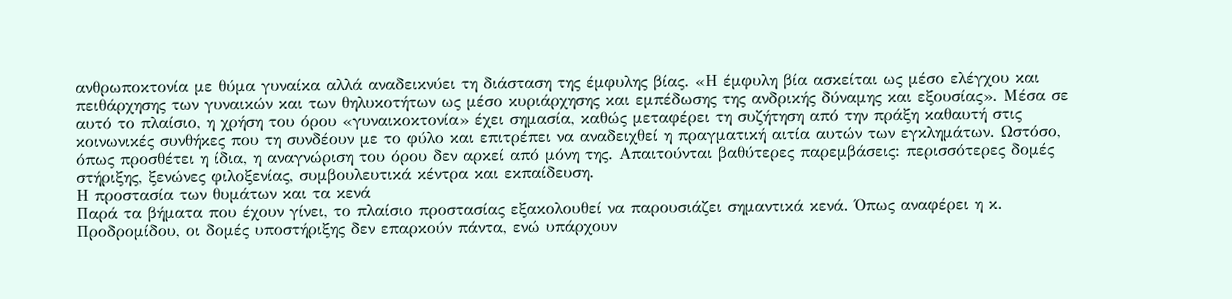ανθρωποκτονία με θύμα γυναίκα αλλά αναδεικνύει τη διάσταση της έμφυλης βίας. «Η έμφυλη βία ασκείται ως μέσο ελέγχου και πειθάρχησης των γυναικών και των θηλυκοτήτων ως μέσο κυριάρχησης και εμπέδωσης της ανδρικής δύναμης και εξουσίας». Μέσα σε αυτό το πλαίσιο, η χρήση του όρου «γυναικοκτονία» έχει σημασία, καθώς μεταφέρει τη συζήτηση από την πράξη καθαυτή στις κοινωνικές συνθήκες που τη συνδέουν με το φύλο και επιτρέπει να αναδειχθεί η πραγματική αιτία αυτών των εγκλημάτων. Ωστόσο, όπως προσθέτει η ίδια, η αναγνώριση του όρου δεν αρκεί από μόνη της. Απαιτούνται βαθύτερες παρεμβάσεις: περισσότερες δομές στήριξης, ξενώνες φιλοξενίας, συμβουλευτικά κέντρα και εκπαίδευση.
Η προστασία των θυμάτων και τα κενά
Παρά τα βήματα που έχουν γίνει, το πλαίσιο προστασίας εξακολουθεί να παρουσιάζει σημαντικά κενά. Όπως αναφέρει η κ. Προδρομίδου, οι δομές υποστήριξης δεν επαρκούν πάντα, ενώ υπάρχουν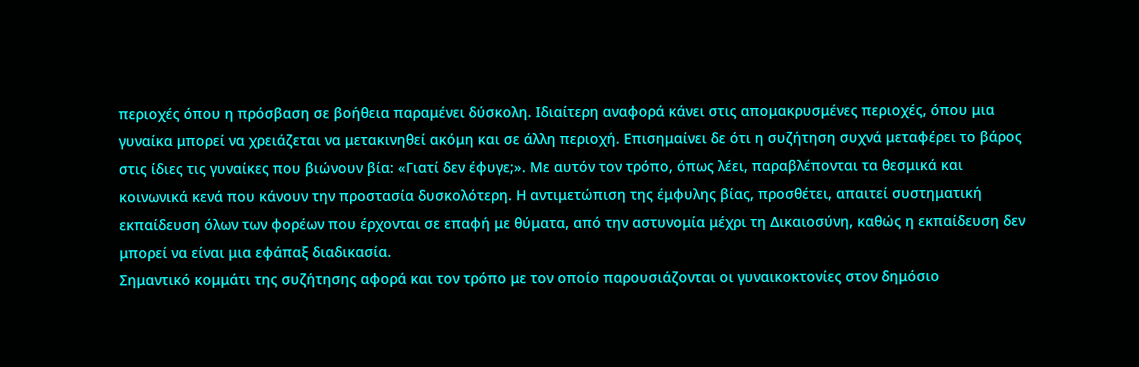περιοχές όπου η πρόσβαση σε βοήθεια παραμένει δύσκολη. Ιδιαίτερη αναφορά κάνει στις απομακρυσμένες περιοχές, όπου μια γυναίκα μπορεί να χρειάζεται να μετακινηθεί ακόμη και σε άλλη περιοχή. Επισημαίνει δε ότι η συζήτηση συχνά μεταφέρει το βάρος στις ίδιες τις γυναίκες που βιώνουν βία: «Γιατί δεν έφυγε;». Με αυτόν τον τρόπο, όπως λέει, παραβλέπονται τα θεσμικά και κοινωνικά κενά που κάνουν την προστασία δυσκολότερη. Η αντιμετώπιση της έμφυλης βίας, προσθέτει, απαιτεί συστηματική εκπαίδευση όλων των φορέων που έρχονται σε επαφή με θύματα, από την αστυνομία μέχρι τη Δικαιοσύνη, καθώς η εκπαίδευση δεν μπορεί να είναι μια εφάπαξ διαδικασία.
Σημαντικό κομμάτι της συζήτησης αφορά και τον τρόπο με τον οποίο παρουσιάζονται οι γυναικοκτονίες στον δημόσιο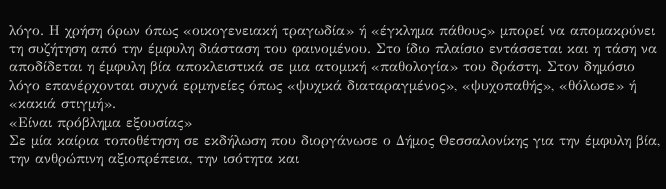λόγο. Η χρήση όρων όπως «οικογενειακή τραγωδία» ή «έγκλημα πάθους» μπορεί να απομακρύνει τη συζήτηση από την έμφυλη διάσταση του φαινομένου. Στο ίδιο πλαίσιο εντάσσεται και η τάση να αποδίδεται η έμφυλη βία αποκλειστικά σε μια ατομική «παθολογία» του δράστη. Στον δημόσιο λόγο επανέρχονται συχνά ερμηνείες όπως «ψυχικά διαταραγμένος», «ψυχοπαθής», «θόλωσε» ή «κακιά στιγμή».
«Είναι πρόβλημα εξουσίας»
Σε μία καίρια τοποθέτηση σε εκδήλωση που διοργάνωσε ο Δήμος Θεσσαλονίκης για την έμφυλη βία, την ανθρώπινη αξιοπρέπεια, την ισότητα και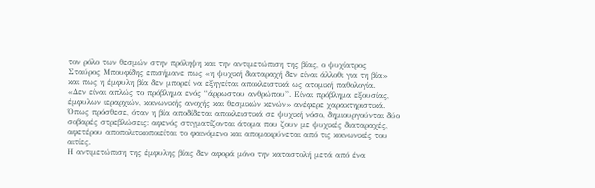τον ρόλο των θεσμών στην πρόληψη και την αντιμετώπιση της βίας, ο ψυχίατρος Σταύρος Μπουφίδης επισήμανε πως «η ψυχική διαταραχή δεν είναι άλλοθι για τη βία» και πως η έμφυλη βία δεν μπορεί να εξηγείται αποκλειστικά ως ατομική παθολογία.
«Δεν είναι απλώς το πρόβλημα ενός “άρρωστου ανθρώπου”. Είναι πρόβλημα εξουσίας, έμφυλων ιεραρχιών, κοινωνικής ανοχής και θεσμικών κενών» ανέφερε χαρακτηριστικά. Όπως πρόσθεσε, όταν η βία αποδίδεται αποκλειστικά σε ψυχική νόσο, δημιουργούνται δύο σοβαρές στρεβλώσεις: αφενός στιγματίζονται άτομα που ζουν με ψυχικές διαταραχές, αφετέρου αποπολιτικοποιείται το φαινόμενο και απομακρύνεται από τις κοινωνικές του αιτίες.
Η αντιμετώπιση της έμφυλης βίας δεν αφορά μόνο την καταστολή μετά από ένα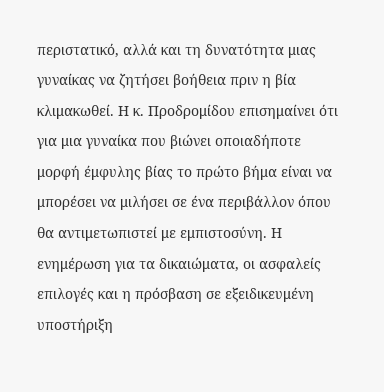περιστατικό, αλλά και τη δυνατότητα μιας γυναίκας να ζητήσει βοήθεια πριν η βία κλιμακωθεί. Η κ. Προδρομίδου επισημαίνει ότι για μια γυναίκα που βιώνει οποιαδήποτε μορφή έμφυλης βίας το πρώτο βήμα είναι να μπορέσει να μιλήσει σε ένα περιβάλλον όπου θα αντιμετωπιστεί με εμπιστοσύνη. Η ενημέρωση για τα δικαιώματα, οι ασφαλείς επιλογές και η πρόσβαση σε εξειδικευμένη υποστήριξη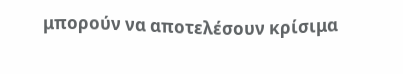μπορούν να αποτελέσουν κρίσιμα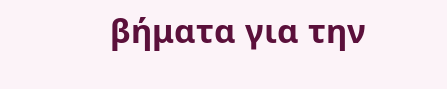βήματα για την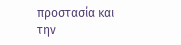προστασία και την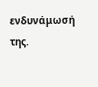ενδυνάμωσή της.